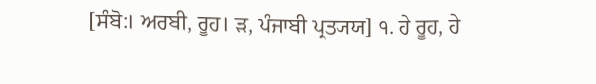[ਸੰਬੋ:। ਅਰਬੀ, ਰੂਹ। ੜ, ਪੰਜਾਬੀ ਪ੍ਰਤ੍ਯਯ] ੧. ਹੇ ਰੂਹ, ਹੇ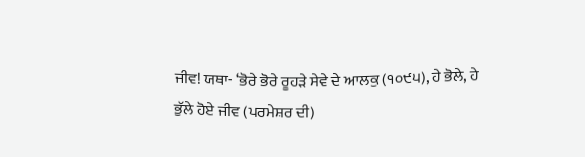ਜੀਵ! ਯਥਾ- ‘ਭੋਰੇ ਭੋਰੇ ਰੂਹੜੇ ਸੇਵੇ ਦੇ ਆਲਕੁ (੧੦੯੫), ਹੇ ਭੋਲੇ, ਹੇ ਭੁੱਲੇ ਹੋਏ ਜੀਵ (ਪਰਮੇਸ਼ਰ ਦੀ)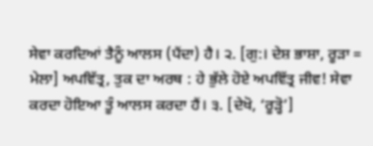ਸੇਵਾ ਕਰਦਿਆਂ ਤੈਨੂੰ ਆਲਸ (ਪੈਂਦਾ) ਹੈ। ੨. [ਗੁ:। ਦੇਸ਼ ਭਾਸ਼ਾ, ਰੂੜਾ = ਮੇਲਾ] ਅਪਵਿੱਤ੍ਰ, ਤੁਕ ਦਾ ਅਰਥ : ਹੇ ਭੁੱਲੇ ਹੋਏ ਅਪਵਿੱਤ੍ਰ ਜੀਵ! ਸੇਵਾ ਕਰਦਾ ਹੋਇਆ ਤੂੰ ਆਲਸ ਕਰਦਾ ਹੈਂ। ੩. [ਦੇਖੋ, ‘ਰੂੜ੍ਹੋ’]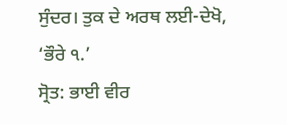ਸੁੰਦਰ। ਤੁਕ ਦੇ ਅਰਥ ਲਈ-ਦੇਖੋ, ‘ਭੌਰੇ ੧.’
ਸ੍ਰੋਤ: ਭਾਈ ਵੀਰ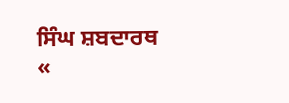ਸਿੰਘ ਸ਼ਬਦਾਰਥ
«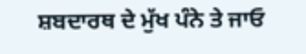ਸ਼ਬਦਾਰਥ ਦੇ ਮੁੱਖ ਪੰਨੇ ਤੇ ਜਾਓ